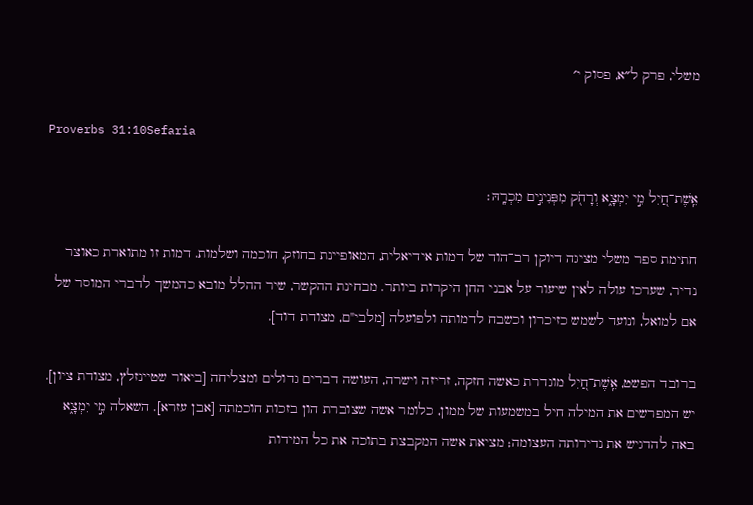משלי, פרק ל״א, פסוק י׳

Proverbs 31:10Sefaria

אֵֽשֶׁת־חַ֭יִל מִ֣י יִמְצָ֑א וְרָחֹ֖ק מִפְּנִינִ֣ים מִכְרָֽהּ׃

חתימת ספר משלי מציגה דיוקן רב־הוד של דמות אידיאלית, המאופיינת בחוזק, חוכמה ושלמות. דמות זו מתוארת כאוצר נדיר, שערכו עולה לאין שיעור על אבני החן היקרות ביותר. מבחינת ההקשר, שיר ההלל מובא כהמשך לדברי המוסר של אם למואל, ונועד לשמש כזיכרון וכשבח לדמותה ולפועלה [מלבי"ם, מצודת דוד].

ברובד הפשט, אֵֽשֶׁת־חַ֭יִל מוגדרת כאשה חזקה, זריזה וישרה, העושה דברים גדולים ומצליחה [ביאור שטיינזלץ, מצודת ציון]. יש המפרשים את המילה חיל במשמעות של ממון, כלומר אשה שצוברת הון בזכות חוכמתה [אבן עזרא]. השאלה מִ֣י יִמְצָ֑א באה להדגיש את נדירותה העצומה; מציאת אשה המקבצת בתוכה את כל המידות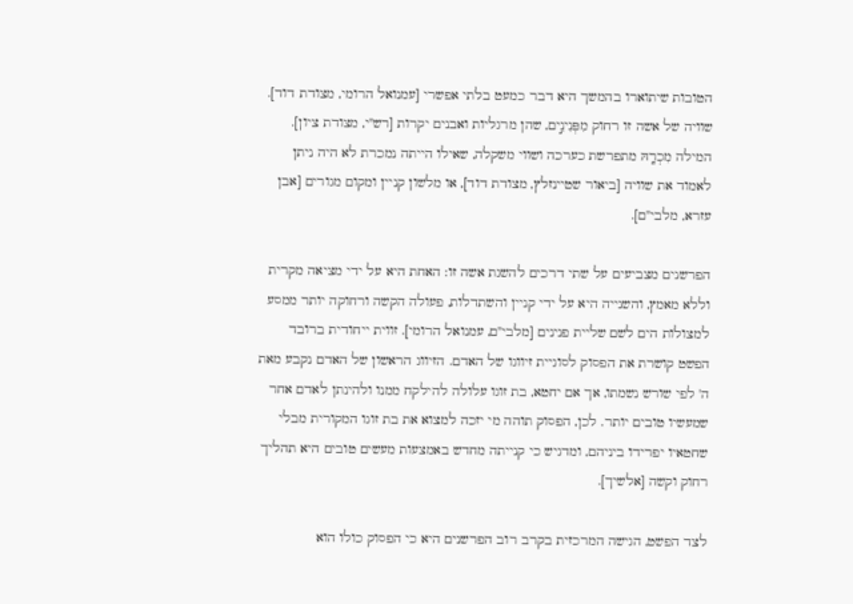הטובות שיתוארו בהמשך היא דבר כמעט בלתי אפשרי [עמנואל הרומי, מצודת דוד]. שוויה של אשה זו רחוק מִפְּנִינִ֣ים, שהן מרגליות ואבנים יקרות [רש"י, מצודת ציון]. המילה מִכְרָֽהּ מתפרשת כערכה ושווי משקלה, שאילו הייתה נמכרת לא היה ניתן לאמוד את שוויה [ביאור שטיינזלץ, מצודת דוד], או מלשון קניין ומקום מגורים [אבן עזרא, מלבי"ם].

הפרשנים מצביעים על שתי דרכים להשגת אשה זו: האחת היא על ידי מציאה מקרית וללא מאמץ, והשנייה היא על ידי קניין והשתדלות, פעולה הקשה ורחוקה יותר ממסע למצולות הים לשם שליית פנינים [מלבי"ם, עמנואל הרומי]. זווית ייחודית ברובד הפשט קושרת את הפסוק לסוגיית זיווגו של האדם. הזיווג הראשון של האדם נקבע מאת ה' לפי שורש נשמתו, אך אם יחטא, בת זוגו עלולה להילקח ממנו ולהינתן לאדם אחר שמעשיו טובים יותר. לכן, הפסוק תוהה מי יזכה למצוא את בת זוגו המקורית מבלי שחטאיו יפרידו ביניהם, ומדגיש כי קנייתה מחדש באמצעות מעשים טובים היא תהליך רחוק וקשה [אלשיך].

לצד הפשט, הגישה המרכזית בקרב רוב הפרשנים היא כי הפסוק כולו הוא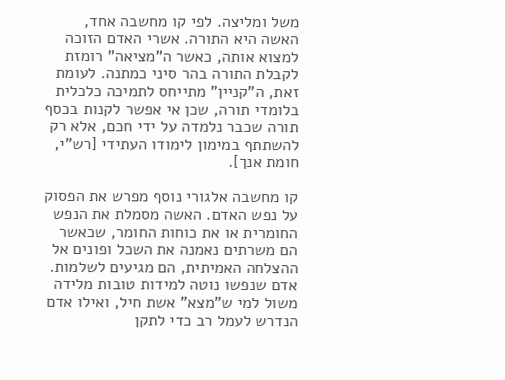משל ומליצה. לפי קו מחשבה אחד, האשה היא התורה. אשרי האדם הזוכה למצוא אותה, כאשר ה"מציאה" רומזת לקבלת התורה בהר סיני כמתנה. לעומת זאת, ה"קניין" מתייחס לתמיכה כלכלית בלומדי תורה, שכן אי אפשר לקנות בכסף תורה שכבר נלמדה על ידי חכם, אלא רק להשתתף במימון לימודו העתידי [רש"י, חומת אנך].

קו מחשבה אלגורי נוסף מפרש את הפסוק על נפש האדם. האשה מסמלת את הנפש החומרית או את כוחות החומר, שכאשר הם משרתים נאמנה את השכל ופונים אל ההצלחה האמיתית, הם מגיעים לשלמות. אדם שנפשו נוטה למידות טובות מלידה משול למי ש"מצא" אשת חיל, ואילו אדם הנדרש לעמל רב כדי לתקן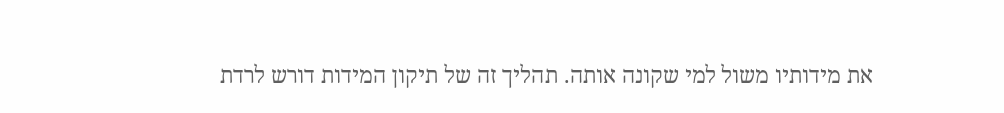את מידותיו משול למי שקונה אותה. תהליך זה של תיקון המידות דורש לרדת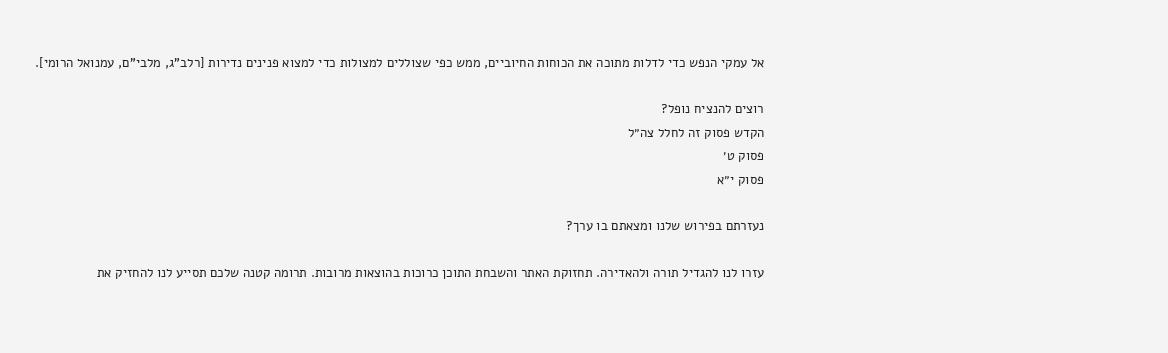אל עמקי הנפש כדי לדלות מתוכה את הכוחות החיוביים, ממש כפי שצוללים למצולות כדי למצוא פנינים נדירות [רלב"ג, מלבי"ם, עמנואל הרומי].

רוצים להנציח נופל?
הקדש פסוק זה לחלל צה״ל
פסוק ט׳
פסוק י״א

נעזרתם בפירוש שלנו ומצאתם בו ערך?

עזרו לנו להגדיל תורה ולהאדירה. תחזוקת האתר והשבחת התוכן כרוכות בהוצאות מרובות. תרומה קטנה שלכם תסייע לנו להחזיק את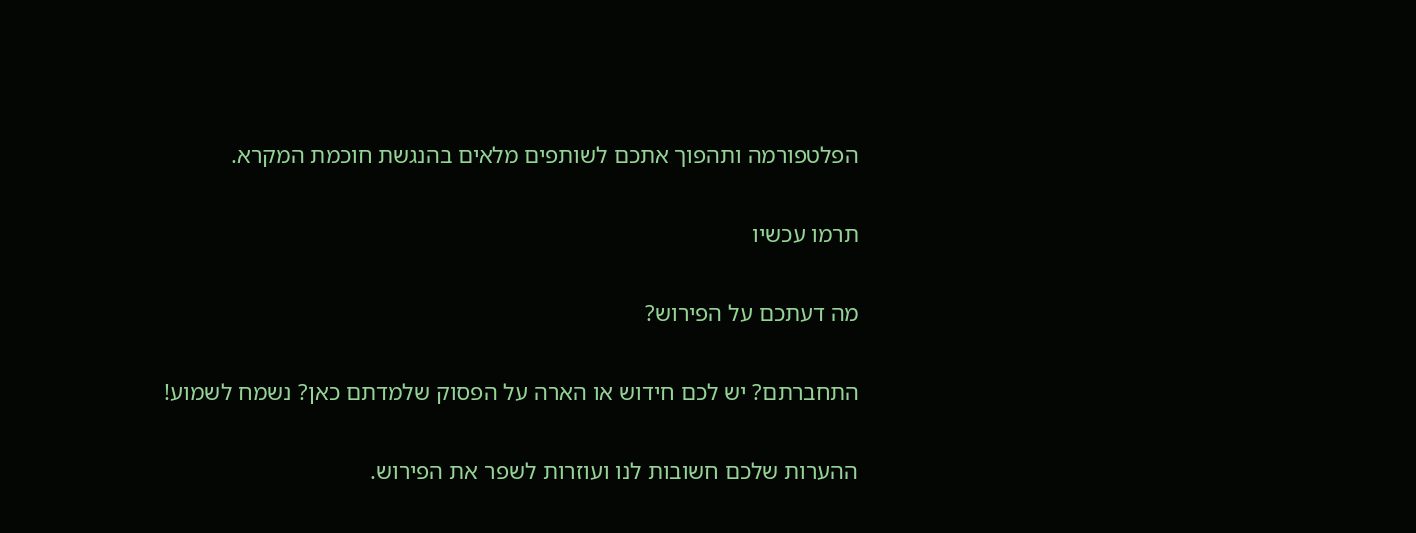הפלטפורמה ותהפוך אתכם לשותפים מלאים בהנגשת חוכמת המקרא.

תרמו עכשיו

מה דעתכם על הפירוש?

התחברתם? יש לכם חידוש או הארה על הפסוק שלמדתם כאן? נשמח לשמוע!

ההערות שלכם חשובות לנו ועוזרות לשפר את הפירוש.